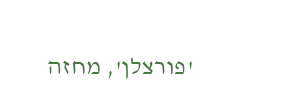'פורצלן', מחזה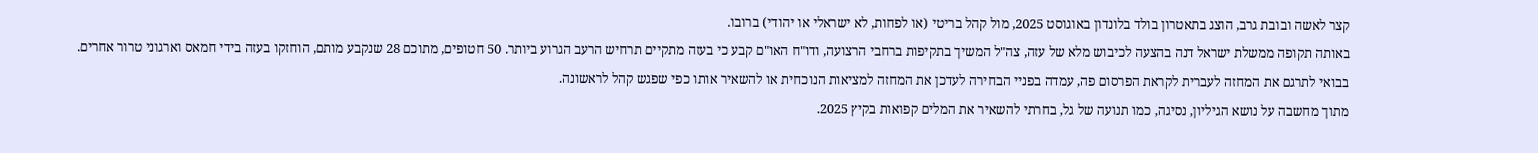קצר לאשה ובובת גרב, הוצג בתאטרון בולד בלונדון באוגוסט 2025, מול קהל בריטי (או לפחות, לא ישראלי או יהודי) ברובו.
באותה תקופה ממשלת ישראל דנה בהצעה לכיבוש מלא של עזה, צה"ל המשיך בתקיפות ברחבי הרצועה, ודו"ח האו"ם קבע כי בעזה מתקיים תרחיש הרעב הגרוע ביותר. 50 חטופים, מתוכם 28 שנקבע מותם, הוחזקו בעזה בידי חמאס וארגוני טרור אחרים.
בבואי לתרגם את המחזה לעברית לקראת הפרסום פה, עמדה בפניי הבחירה לעדכן את המחזה למציאות הנוכחית או להשאיר אותו כפי שפגש קהל לראשונה.
מתוך מחשבה על נושא הגיליון, נסיגה, כמו תנועה של גל, בחרתי להשאיר את המלים קפואות בקיץ 2025.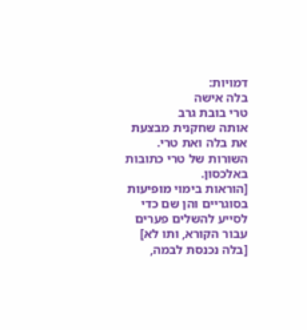דמויות:
בלה אישה
טרי בובת גרב
אותה שחקנית מבצעת את בלה ואת טרי.
השורות של טרי כתובות באלכסון.
[הוראות בימוי מופיעות בסוגריים והן שם כדי לסייע להשלים פערים עבור הקורא, ותו לא]
[בלה נכנסת לבמה,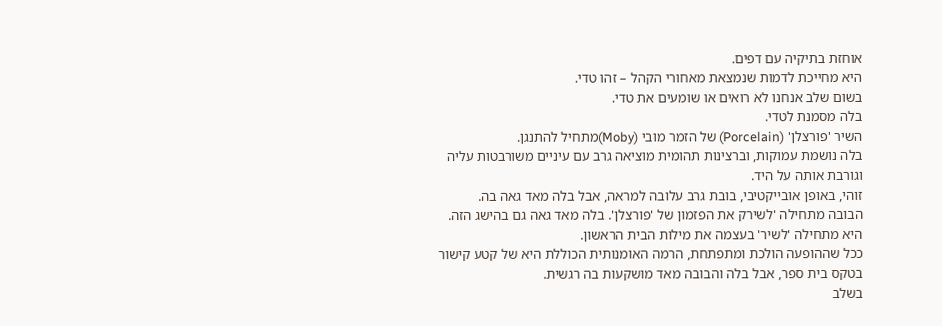אוחזת בתיקיה עם דפים.
היא מחייכת לדמות שנמצאת מאחורי הקהל – זהו טדי.
בשום שלב אנחנו לא רואים או שומעים את טדי.
בלה מסמנת לטדי.
השיר 'פורצלן' (Porcelain) של הזמר מובי (Moby)מתחיל להתנגן.
בלה נושמת עמוקות, וברצינות תהומית מוציאה גרב עם עיניים משורבטות עליה וגורבת אותה על היד.
זוהי, באופן אובייקטיבי, בובת גרב עלובה למראה, אבל בלה מאד גאה בה.
הבובה מתחילה 'לשירק את הפזמון של 'פורצלן'. בלה מאד גאה גם בהישג הזה.
היא מתחילה 'לשיר' בעצמה את מילות הבית הראשון.
ככל שההופעה הולכת ומתפתחת, הרמה האומנותית הכוללת היא של קטע קישור בטקס בית ספר, אבל בלה והבובה מאד מושקעות בה רגשית.
בשלב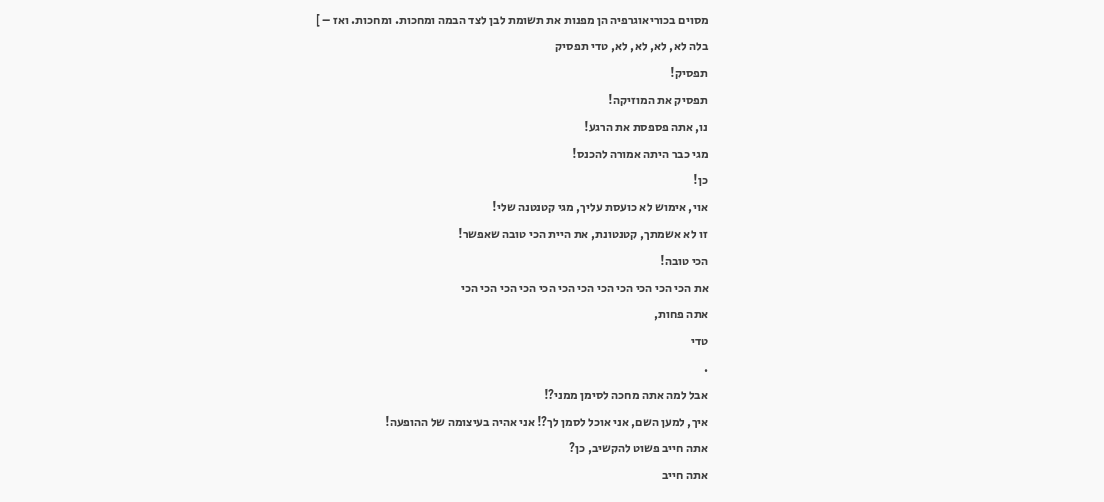מסוים בכוריאוגרפיה הן מפנות את תשומת לבן לצד הבמה ומחכות. ומחכות. ואז – ]
בלה לא, לא, לא, לא, טדי תפסיק
תפסיק!
תפסיק את המוזיקה!
נו, אתה פספסת את הרגע!
מגי כבר היתה אמורה להכנס!
כן!
אוי, אימוש לא כועסת עליך, מגי קטנטנה שלי!
זו לא אשמתך, קטנטונת, את היית הכי טובה שאפשר!
הכי טובה!
את הכי הכי הכי הכי הכי הכי הכי הכי הכי הכי הכי הכי
אתה פחות,
טדי
.
אבל למה אתה מחכה לסימן ממני?!
איך, למען השם, אני אוכל לסמן לך?! אני אהיה בעיצומה של ההופעה!
אתה חייב פשוט להקשיב, כן?
אתה חייב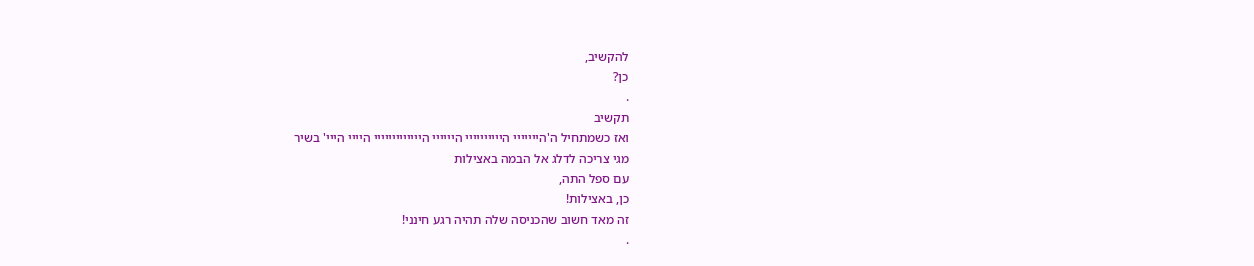להקשיב,
כן?
.
תקשיב
ואז כשמתחיל ה'הייייייי היייייייייי היייייי הייייייייייייי היייי הייי' בשיר
מגי צריכה לדלג אל הבמה באצילות
עם ספל התה,
כן, באצילות!
זה מאד חשוב שהכניסה שלה תהיה רגע חינני!
.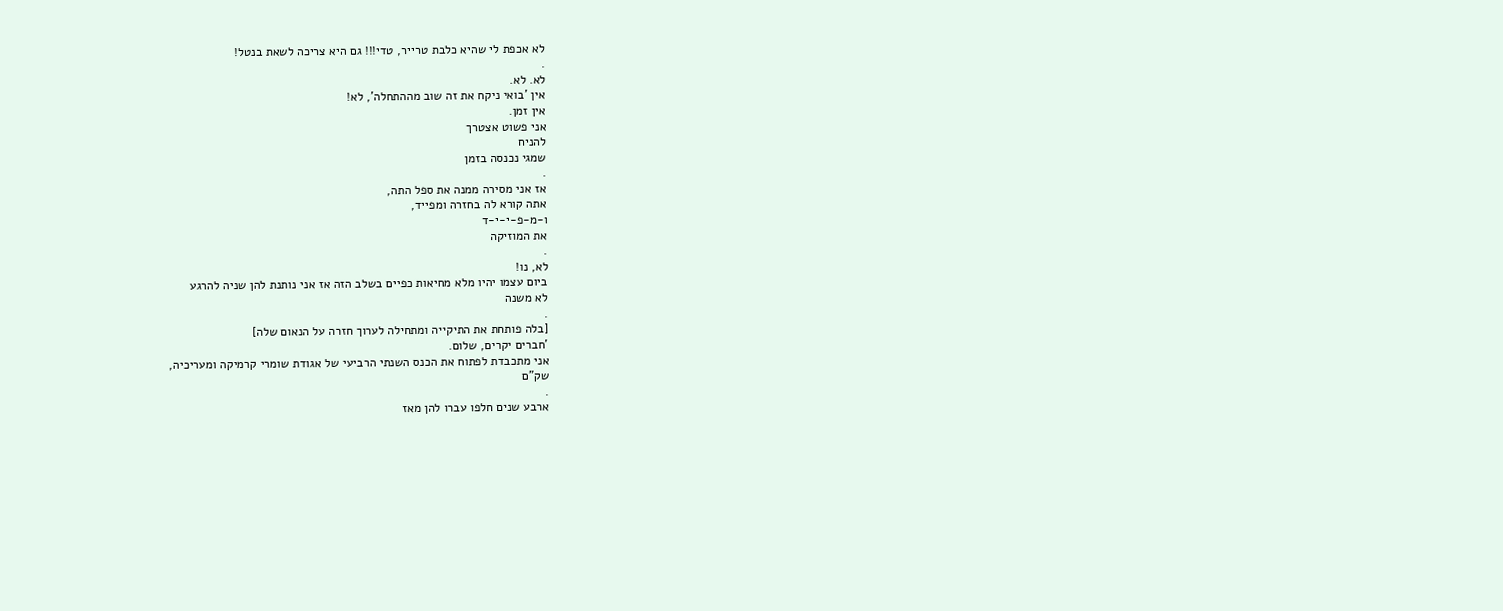לא אכפת לי שהיא כלבת טרייר, טדי!!! גם היא צריכה לשאת בנטל!
.
לא. לא.
אין 'בואי ניקח את זה שוב מההתחלה', לא!
אין זמן.
אני פשוט אצטרך
להניח
שמגי נכנסה בזמן
.
אז אני מסירה ממנה את ספל התה,
אתה קורא לה בחזרה ומפייד,
ו-מ-פ-י-י-ד
את המוזיקה
.
לא, נו!
ביום עצמו יהיו מלא מחיאות כפיים בשלב הזה אז אני נותנת להן שניה להרגע
לא משנה
.
[בלה פותחת את התיקייה ומתחילה לערוך חזרה על הנאום שלה]
'חברים יקרים, שלום.
אני מתכבדת לפתוח את הכנס השנתי הרביעי של אגודת שומרי קרמיקה ומעריכיה,
שק"ם
.
ארבע שנים חלפו עברו להן מאז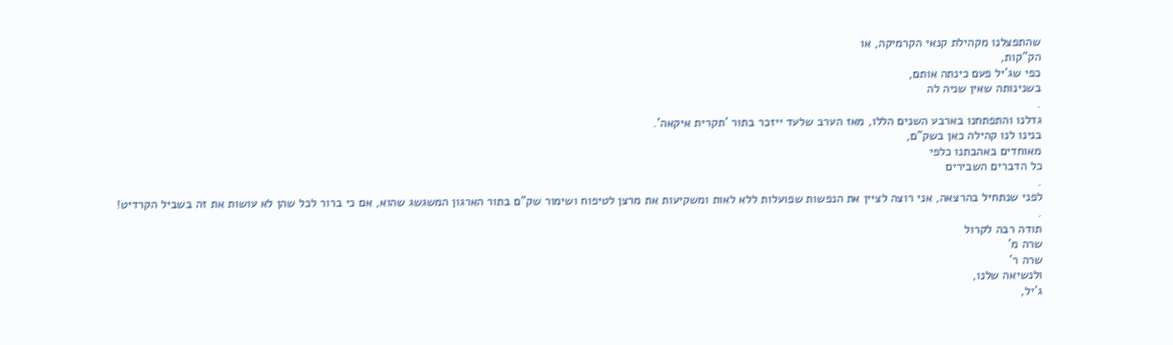שהתפצלנו מקהילת קנאי הקרמיקה, או
הק"קות,
כפי שג'יל פעם כינתה אותם,
בשנינותה שאין שניה לה
.
גדלנו והתפתחנו בארבע השנים הללו, מאז הערב שלעד ייזכר בתור 'תקרית איקאה'.
בנינו לנו קהילה כאן בשק"ם,
מאוחדים באהבתנו כלפי
כל הדברים השבירים
.
לפני שנתחיל בהרצאה, אני רוצה לציין את הנפשות שפועלות ללא לאות ומשקיעות את מרצן לטיפוח ושימור שק"ם בתור הארגון המשגשג שהוא, אם כי ברור לכל שהן לא עושות את זה בשביל הקרדיט!
.
תודה רבה לקרול
שרה מ'
שרה ר'
ולנשיאה שלנו,
ג'יל,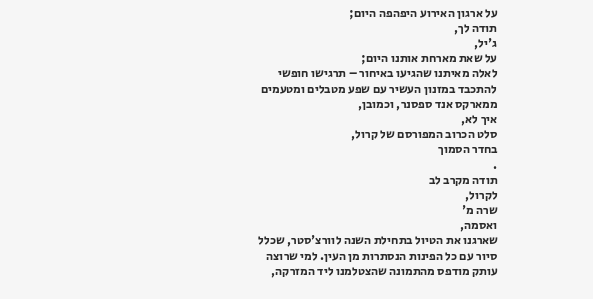על ארגון האירוע היפהפה היום;
תודה לך,
ג'יל,
על שאת מארחת אותנו היום;
לאלה מאיתנו שהגיעו באיחור – תרגישו חופשי להתכבד במזנון העשיר עם שפע מטבלים ומטעמים ממארקס אנד ספסנר, וכמובן,
איך לא,
סלט הכרוב המפורסם של קרול,
בחדר הסמוך
.
תודה מקרב לב
לקרול,
שרה מ'
ואסמה,
שארגנו את הטיול בתחילת השנה לוורצ'סטר, שכלל סיור עם כל הפינות הנסתרות מן העין. למי שרוצה עותק מודפס מהתמונה שהצטלמנו ליד המזרקה,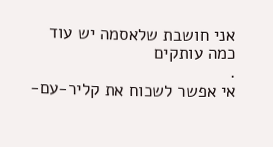אני חושבת שלאסמה יש עוד כמה עותקים
.
אי אפשר לשכוח את קליר-עם-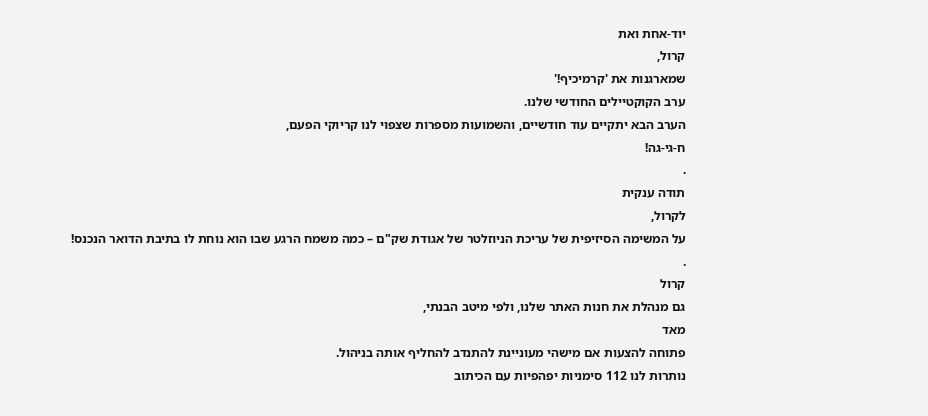יוד-אחת ואת
קרול,
שמארגנות את 'קרמיכיף!'
ערב הקוקטיילים החודשי שלנו.
הערב הבא יתקיים עוד חודשיים, והשמועות מספרות שצפוי לנו קריוקי הפעם,
ח-גי-גה!
.
תודה ענקית
לקרול,
על המשימה הסיזיפית של עריכת הניוזלטר של אגודת שק"ם – כמה משמח הרגע שבו הוא נוחת לו בתיבת הדואר הנכנס!
.
קרול
גם מנהלת את חנות האתר שלנו, ולפי מיטב הבנתי,
מאד
פתוחה להצעות אם מישהי מעוניינת להתנדב להחליף אותה בניהול.
נותרות לנו 112 סימניות יפהפיות עם הכיתוב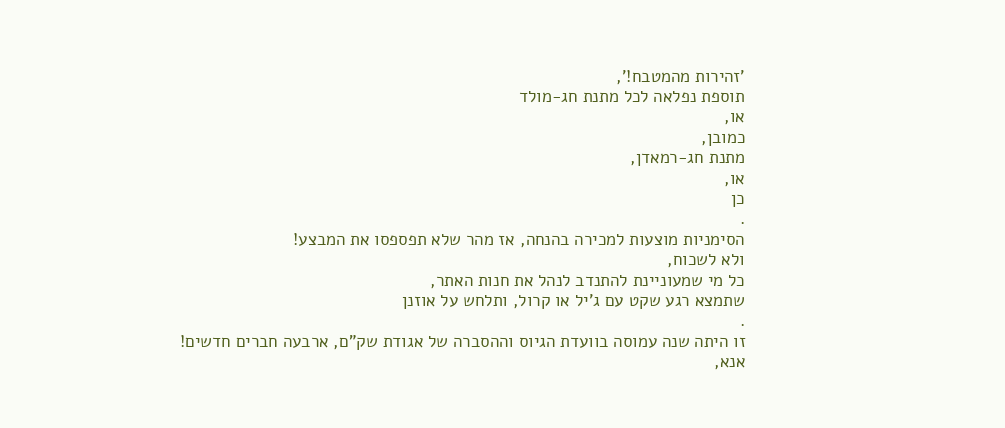'זהירות מהמטבח!',
תוספת נפלאה לכל מתנת חג-מולד
או,
כמובן,
מתנת חג-רמאדן,
או,
כן
.
הסימניות מוצעות למכירה בהנחה, אז מהר שלא תפספסו את המבצע!
ולא לשכוח,
כל מי שמעוניינת להתנדב לנהל את חנות האתר,
שתמצא רגע שקט עם ג'יל או קרול, ותלחש על אוזנן
.
זו היתה שנה עמוסה בוועדת הגיוס וההסברה של אגודת שק"ם, ארבעה חברים חדשים!
אנא,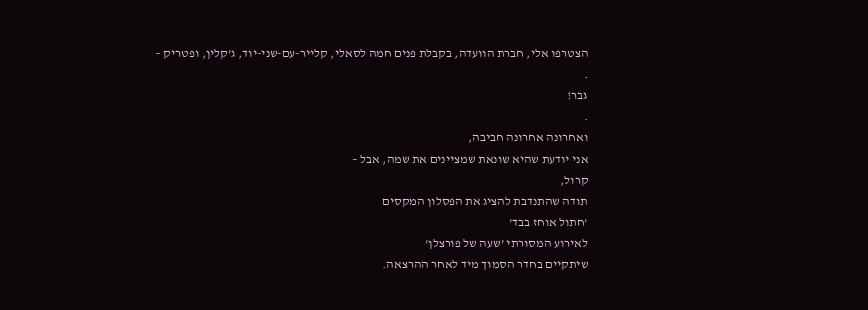הצטרפו אלי, חברת הוועדה, בקבלת פנים חמה לסאלי, קלייר-עם-שני-יוד, ג'קלין, ופטריק –
.
גבר!
.
ואחרונה אחרונה חביבה,
אני יודעת שהיא שונאת שמציינים את שמה, אבל –
קרול,
תודה שהתנדבת להציג את הפסלון המקסים
'חתול אוחז בבד'
לאירוע המסורתי 'שעה של פורצלן'
שיתקיים בחדר הסמוך מיד לאחר ההרצאה.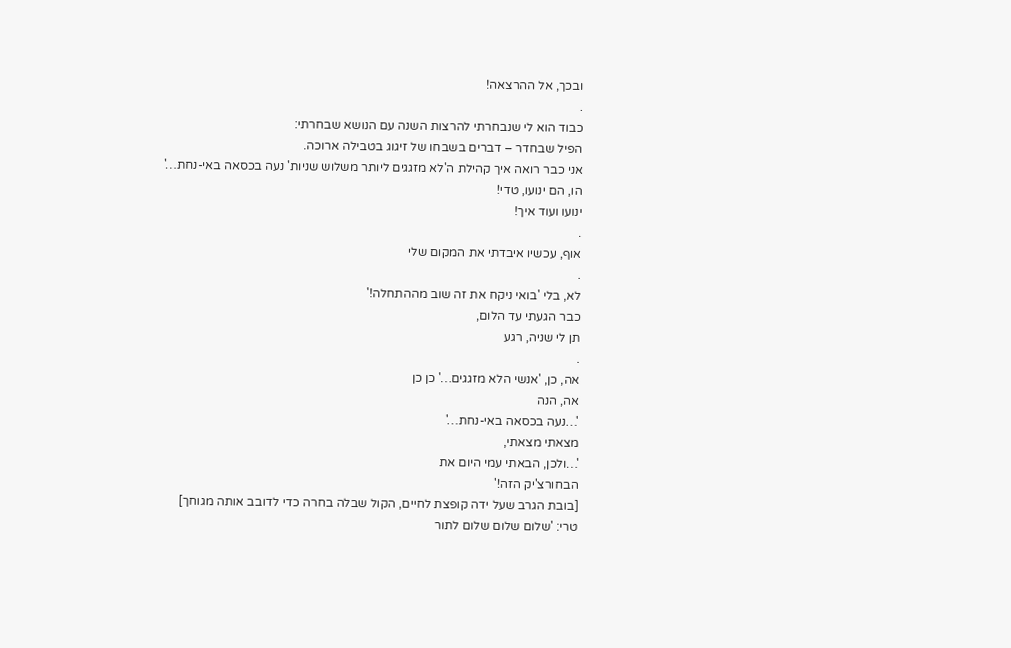ובכך, אל ההרצאה!
.
כבוד הוא לי שנבחרתי להרצות השנה עם הנושא שבחרתי:
הפיל שבחדר – דברים בשבחו של זיגוג בטבילה ארוכה.
אני כבר רואה איך קהילת ה'לא מזגגים ליותר משלוש שניות' נעה בכסאה באי-נחת…'
הו, הם ינועו, טדי!
ינועו ועוד איך!
.
אוף, עכשיו איבדתי את המקום שלי
.
לא, בלי 'בואי ניקח את זה שוב מההתחלה!'
כבר הגעתי עד הלום,
תן לי שניה, רגע
.
אה, כן, 'אנשי הלא מזגגים…' כן כן
אה, הנה
'…נעה בכסאה באי-נחת…'
מצאתי מצאתי,
'…ולכן, הבאתי עמי היום את
הבחורצ'יק הזה!'
[בובת הגרב שעל ידה קופצת לחיים, הקול שבלה בחרה כדי לדובב אותה מגוחך]
טרי: 'שלום שלום שלום לתור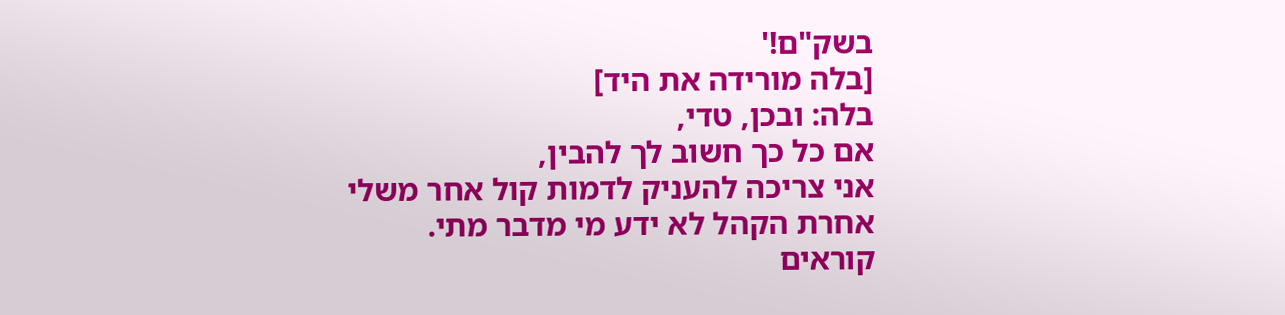בשק"ם!'
[בלה מורידה את היד]
בלה: ובכן, טדי,
אם כל כך חשוב לך להבין,
אני צריכה להעניק לדמות קול אחר משלי
אחרת הקהל לא ידע מי מדבר מתי.
קוראים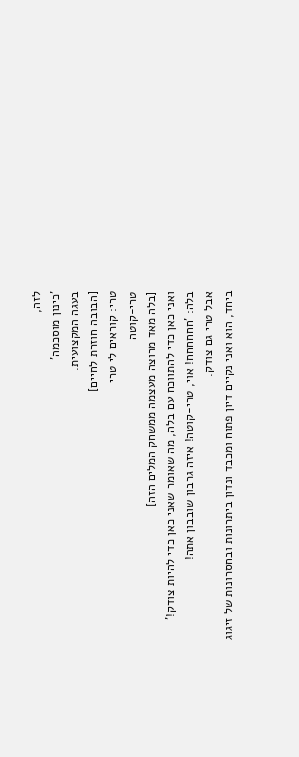לזה,
'כינון מוסכמה'
בעגה המקצועית.
[הבובה חוזרת לחיים]
טרי: קוראים לי טרי
טרי-קוטה
[בלה מאד מרוצה מעצמה ממשחק המלים הזה]
ואני כאן כדי להתווכח עם בלה, מה שאומר שאני כאן כדי להיות צודק!'
בלה: 'חחחחחח! אוי, טרי-קוטה! איזה גרבון שובבון אתה!
אבל טרי גם צודק.
ביחד, הוא ואני נקיים דיון פתוח ומכבד ונדון ביתרונות ובחסרונות של זיגוג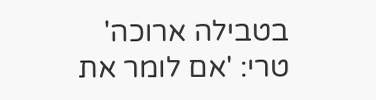בטבילה ארוכה'
טרי: 'אם לומר את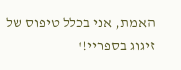האמת, אני בכלל טיפוס של זיגוג בספריי!'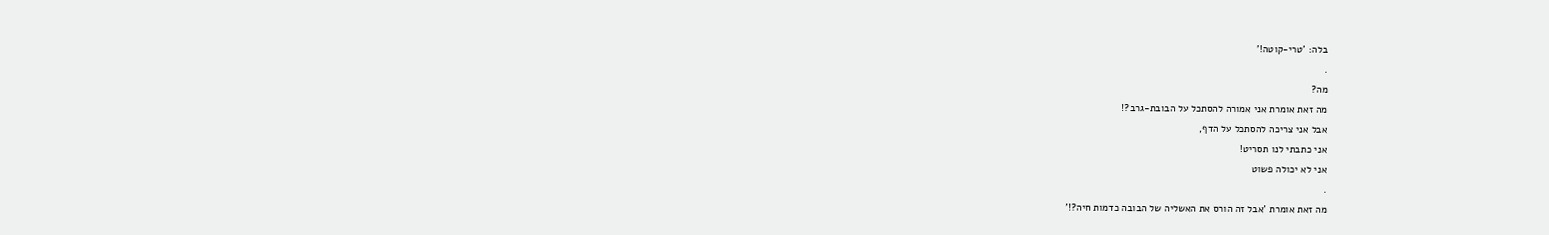בלה: 'טרי-קוטה!'
.
מה?
מה זאת אומרת אני אמורה להסתכל על הבובת-גרב?!
אבל אני צריכה להסתכל על הדף,
אני כתבתי לנו תסריט!
אני לא יכולה פשוט
.
מה זאת אומרת 'אבל זה הורס את האשליה של הבובה כדמות חיה?!'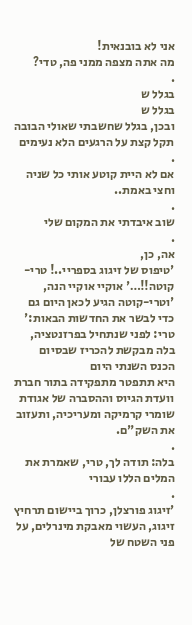אני לא בובנאית!
מה אתה מצפה ממני פה, טדי?
.
בגלל ש
בגלל ש
ובכן, בגלל שחשבתי שאולי הבובה תקל קצת על הרגעים הלא נעימים
.
אם לא היית קוטע אותי כל שניה וחצי באמת..
.
שוב איבדתי את המקום שלי
.
אה, כן,
'טיפוס של זיגוג בספריי..! טרי-קוטה!!…' אוקיי אוקיי הנה,
'וטרי-קוטה הגיע לכאן היום גם כדי לבשר את החדשות הבאות:'
טרי: לפני שנתחיל בפרזנטציה, בלה מבקשת להכריז שבסיום הכנס השנתי היום
היא תתפטר מתפקידה בתור חברת וועדת הגיוס וההסברה של אגודת שומרי קרמיקה ומעריכיה, ותעזוב את השק"ם.
.
בלה: תודה לך, טרי, שאמרת את המלים הללו עבורי
.
'זיגוג פורצלן, כרוך ביישום תרחיץ זיגוג, העשוי מאבקת מינרלים, על פני השטח של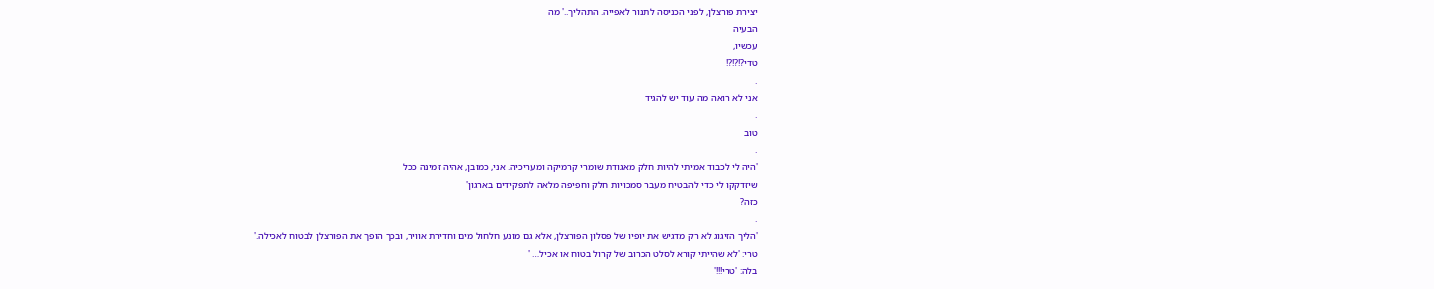יצירת פורצלן, לפני הכניסה לתנור לאפייה. התהליך..' מה
הבעיה
עכשיו,
טדי?!?!?!
.
אני לא רואה מה עוד יש להגיד
.
טוב
.
'היה לי לכבוד אמיתי להיות חלק מאגודת שומרי קרמיקה ומעריכיה. אני, כמובן, אהיה זמינה ככל
שיזדקקו לי כדי להבטיח מעבר סמכויות חלק וחפיפה מלאה לתפקידים בארגון'
כזה?
.
'הליך הזיגוג לא רק מדגיש את יופיו של פסלון הפורצלן, אלא גם מונע חלחול מים וחדירת אוויר, ובכך הופך את הפורצלן לבטוח לאכילה.'
טרי: 'לא שהייתי קורא לסלט הכרוב של קרול בטוח או אכיל… '
בלה: 'טרי!!!'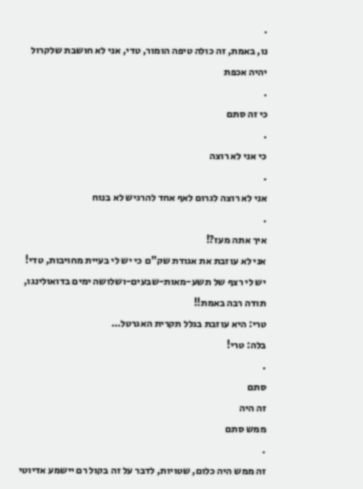.
נו, באמת, זה כולה טיפה הומור, טדי, אני לא חושבת שלקרול יהיה אכפת
.
כי זה סתם
.
כי אני לא רוצה
.
אני לא רוצה לגרום לאף אחד להרגיש לא בנוח
.
איך אתה מעז?!
אני לא עוזבת את אגודת שק"ם כי יש לי בעיית מחויבות, טדי!
יש לי רצף של תשע-מאות-שבעים-ושלושה ימים בדואולינגו, תודה רבה באמת!!
טרי: היא עוזבת בגלל תקרית האגרטל…
בלה: טרי!
.
סתם
זה היה
ממש סתם
.
זה ממש היה כלום, שטויות, לדבר על זה בקול רם יישמע אדיוטי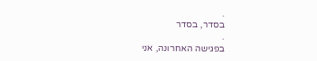.
בסדר, בסדר
.
בפגישה האחרונה, אני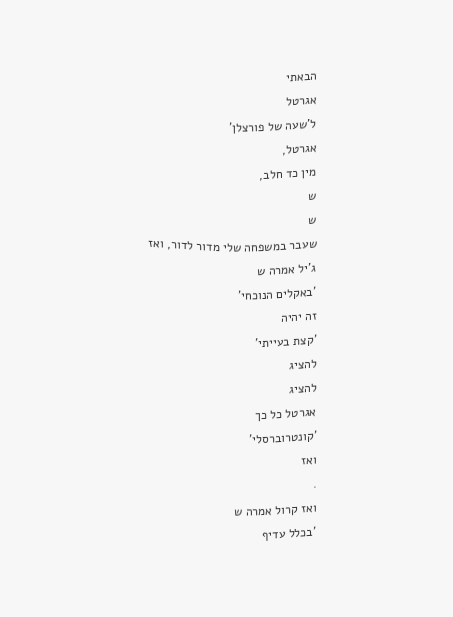הבאתי
אגרטל
ל'שעה של פורצלן'
אגרטל,
מין כד חלב,
ש
ש
שעבר במשפחה שלי מדור לדור, ואז
ג'יל אמרה ש
'באקלים הנוכחי'
זה יהיה
'קצת בעייתי'
להציג
להציג
אגרטל כל כך
'קונטרוברסלי'
ואז
.
ואז קרול אמרה ש
'בכלל עדיף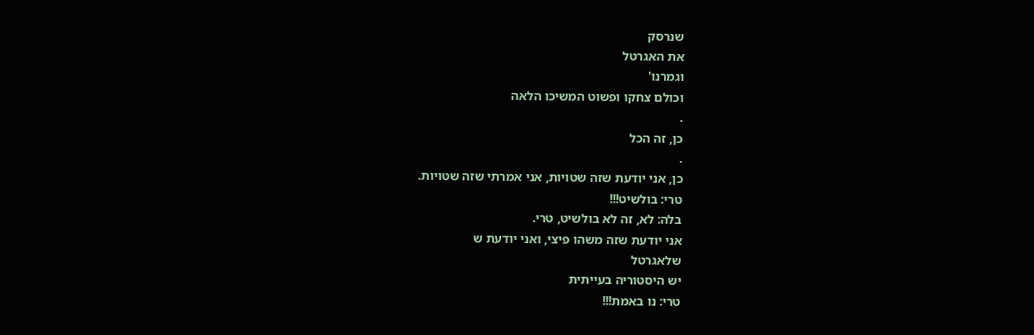שנרסק
את האגרטל
וגמרנו'
וכולם צחקו ופשוט המשיכו הלאה
.
כן, זה הכל
.
כן, אני יודעת שזה שטויות, אני אמרתי שזה שטויות.
טרי: בולשיט!!!
בלה: לא, זה לא בולשיט, טרי.
אני יודעת שזה משהו פיצי, ואני יודעת ש
שלאגרטל
יש היסטוריה בעייתית
טרי: נו באמת!!!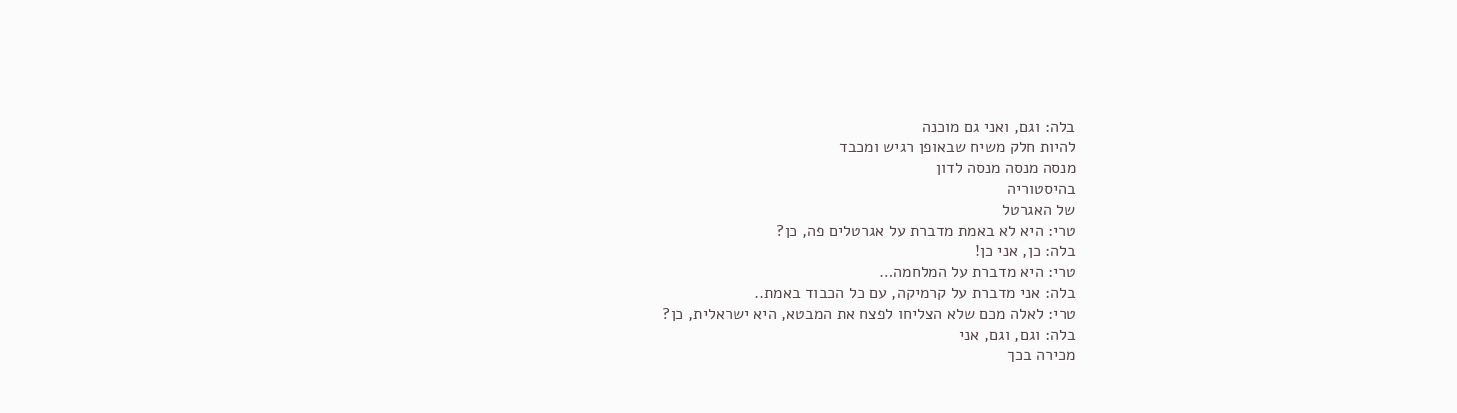בלה: וגם, ואני גם מוכנה
להיות חלק משיח שבאופן רגיש ומכבד
מנסה מנסה מנסה לדון
בהיסטוריה
של האגרטל
טרי: היא לא באמת מדברת על אגרטלים פה, כן?
בלה: כן, אני כן!
טרי: היא מדברת על המלחמה…
בלה: אני מדברת על קרמיקה, עם כל הכבוד באמת..
טרי: לאלה מכם שלא הצליחו לפצח את המבטא, היא ישראלית, כן?
בלה: וגם, וגם, אני
מכירה בכך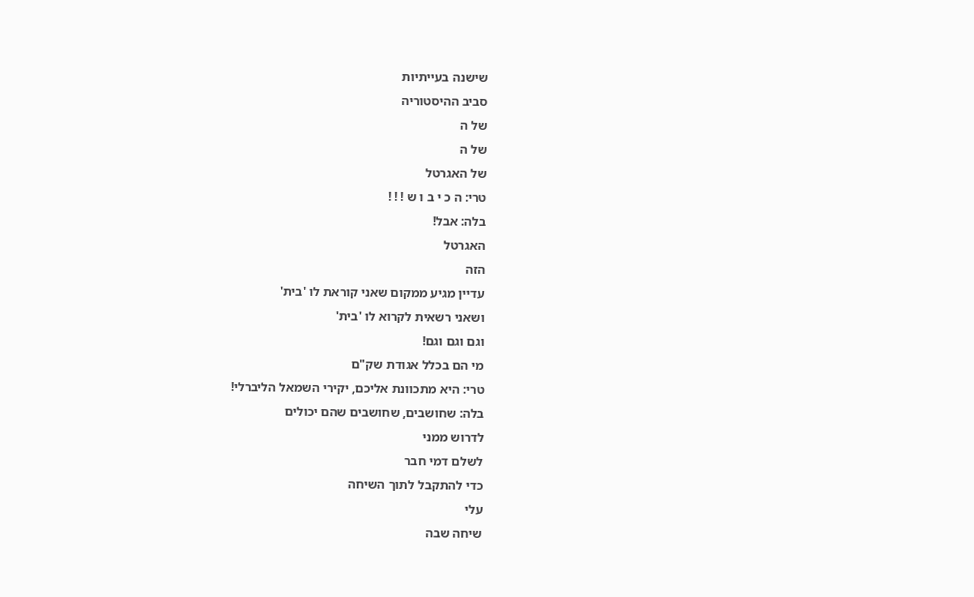שישנה בעייתיות
סביב ההיסטוריה
של ה
של ה
של האגרטל
טרי: ה כ י ב ו ש ! ! !
בלה: אבל!
האגרטל
הזה
עדיין מגיע ממקום שאני קוראת לו 'בית'
ושאני רשאית לקרוא לו 'בית'
וגם וגם וגם!
מי הם בכלל אגודת שק"ם
טרי: היא מתכוונת אליכם, יקירי השמאל הליברלי!
בלה: שחושבים, שחושבים שהם יכולים
לדרוש ממני
לשלם דמי חבר
כדי להתקבל לתוך השיחה
עלי
שיחה שבה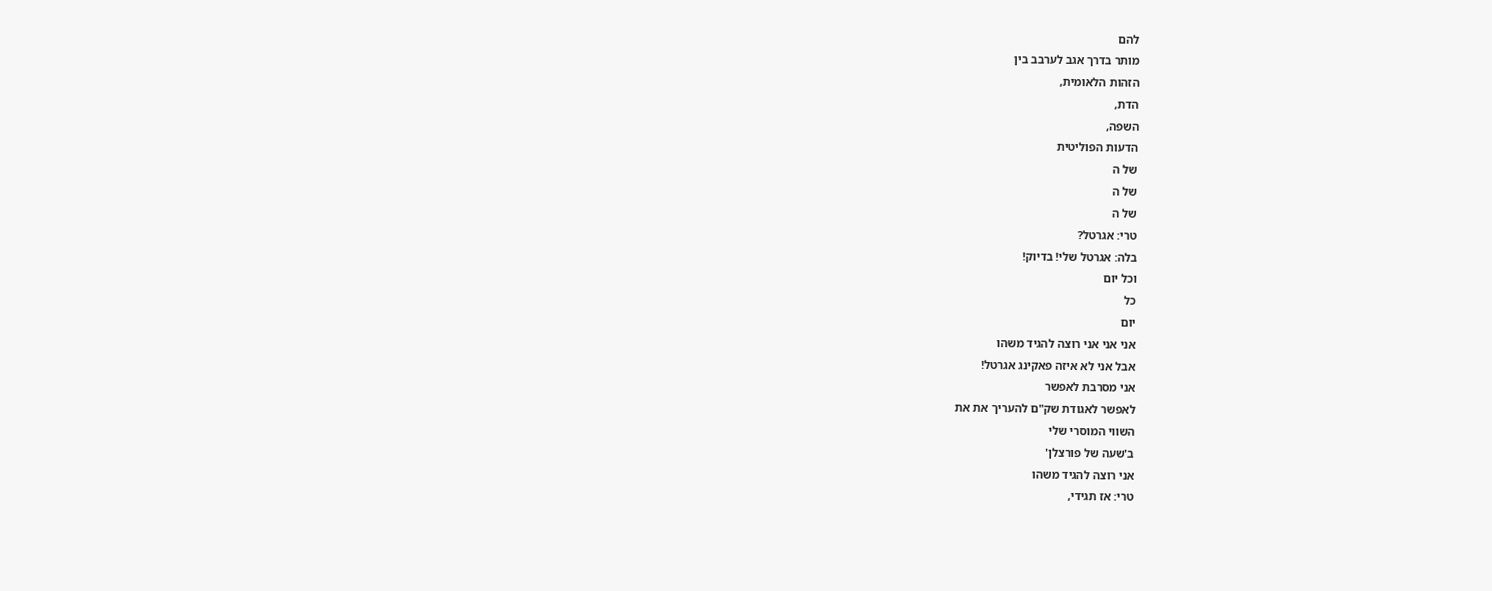להם
מותר בדרך אגב לערבב בין
הזהות הלאומית,
הדת,
השפה,
הדעות הפוליטית
של ה
של ה
של ה
טרי: אגרטל?
בלה: אגרטל שלי! בדיוק!
וכל יום
כל
יום
אני אני אני רוצה להגיד משהו
אבל אני לא איזה פאקינג אגרטל!
אני מסרבת לאפשר
לאפשר לאגודת שק"ם להעריך את את
השווי המוסרי שלי
ב'שעה של פורצלן'
אני רוצה להגיד משהו
טרי: אז תגידי,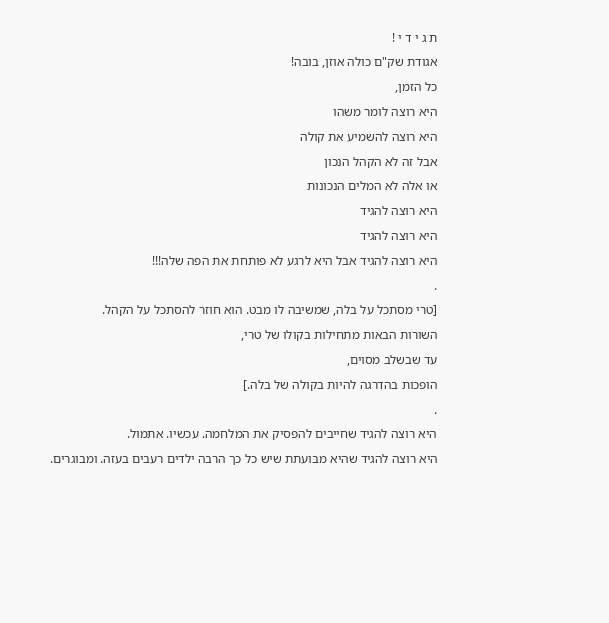ת ג י ד י !
אגודת שק"ם כולה אוזן, בובה!
כל הזמן,
היא רוצה לומר משהו
היא רוצה להשמיע את קולה
אבל זה לא הקהל הנכון
או אלה לא המלים הנכונות
היא רוצה להגיד
היא רוצה להגיד
היא רוצה להגיד אבל היא לרגע לא פותחת את הפה שלה!!!
.
[טרי מסתכל על בלה, שמשיבה לו מבט. הוא חוזר להסתכל על הקהל.
השורות הבאות מתחילות בקולו של טרי,
עד שבשלב מסוים,
הופכות בהדרגה להיות בקולה של בלה.]
.
היא רוצה להגיד שחייבים להפסיק את המלחמה. עכשיו. אתמול.
היא רוצה להגיד שהיא מבועתת שיש כל כך הרבה ילדים רעבים בעזה. ומבוגרים.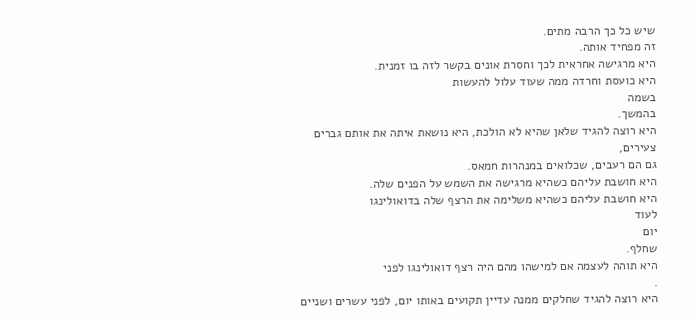שיש כל כך הרבה מתים.
זה מפחיד אותה.
היא מרגישה אחראית לכך וחסרת אונים בקשר לזה בו זמנית.
היא כועסת וחרדה ממה שעוד עלול להעשות
בשמה
בהמשך.
היא רוצה להגיד שלאן שהיא לא הולכת, היא נושאת איתה את אותם גברים צעירים,
גם הם רעבים, שכלואים במנהרות חמאס.
היא חושבת עליהם כשהיא מרגישה את השמש על הפנים שלה.
היא חושבת עליהם כשהיא משלימה את הרצף שלה בדואולינגו
לעוד
יום
שחלף.
היא תוהה לעצמה אם למישהו מהם היה רצף דואולינגו לפני
.
היא רוצה להגיד שחלקים ממנה עדיין תקועים באותו יום, לפני עשרים ושניים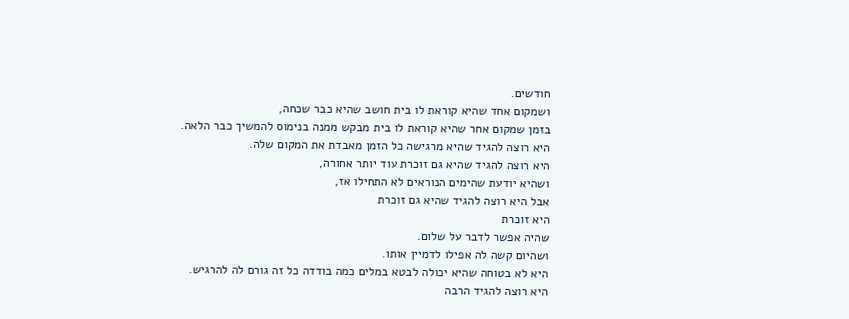חודשים.
ושמקום אחד שהיא קוראת לו בית חושב שהיא כבר שכחה,
בזמן שמקום אחר שהיא קוראת לו בית מבקש ממנה בנימוס להמשיך כבר הלאה.
היא רוצה להגיד שהיא מרגישה כל הזמן מאבדת את המקום שלה.
היא רוצה להגיד שהיא גם זוכרת עוד יותר אחורה,
ושהיא יודעת שהימים הנוראים לא התחילו אז,
אבל היא רוצה להגיד שהיא גם זוכרת
היא זוכרת
שהיה אפשר לדבר על שלום.
ושהיום קשה לה אפילו לדמיין אותו.
היא לא בטוחה שהיא יכולה לבטא במלים כמה בודדה כל זה גורם לה להרגיש.
היא רוצה להגיד הרבה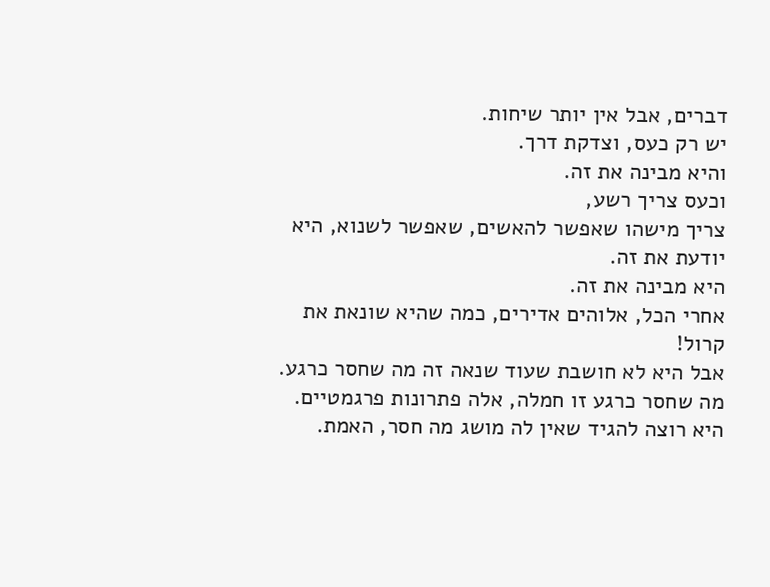דברים, אבל אין יותר שיחות.
יש רק כעס, וצדקת דרך.
והיא מבינה את זה.
וכעס צריך רשע,
צריך מישהו שאפשר להאשים, שאפשר לשנוא, היא יודעת את זה.
היא מבינה את זה.
אחרי הכל, אלוהים אדירים, כמה שהיא שונאת את קרול!
אבל היא לא חושבת שעוד שנאה זה מה שחסר כרגע.
מה שחסר כרגע זו חמלה, אלה פתרונות פרגמטיים.
היא רוצה להגיד שאין לה מושג מה חסר, האמת.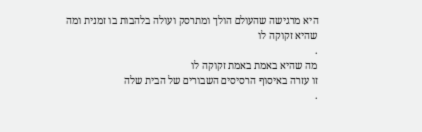היא מרגישה שהעולם הולך ומתרסק ועולה בלהבות בו זמנית ומה שהיא זקוקה לו
.
מה שהיא באמת באמת זקוקה לו
זו עזרה באיסוף הרסיסים השבורים של הבית שלה
.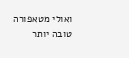ואולי מטאפורה טובה יותר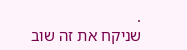.
שניקח את זה שוב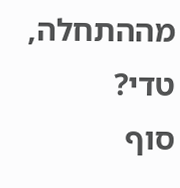מההתחלה, טדי?
סוף